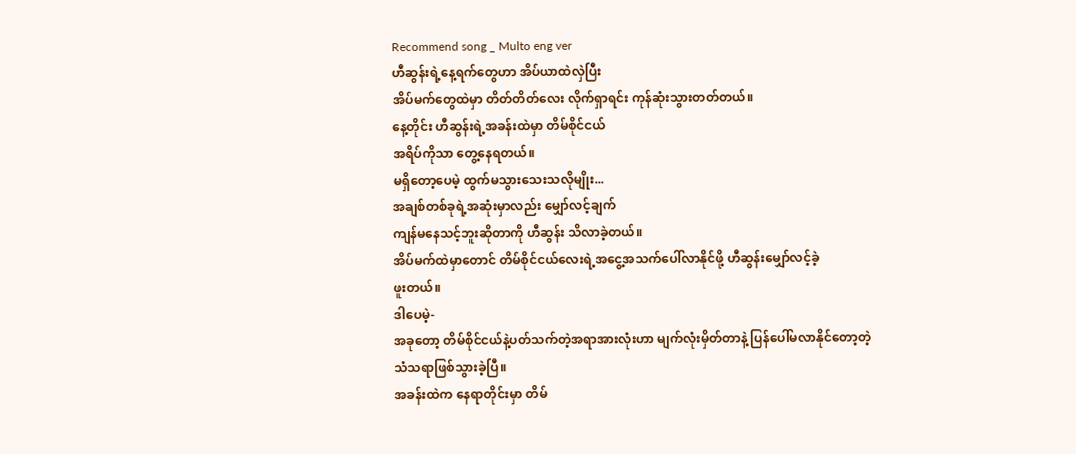Recommend song _ Multo eng ver
ဟီဆွန်းရဲ့နေ့ရက်တွေဟာ အိပ်ယာထဲလှဲပြီး
အိပ်မက်တွေထဲမှာ တိတ်တိတ်လေး လိုက်ရှာရင်း ကုန်ဆုံးသွားတတ်တယ်။
နေ့တိုင်း ဟီဆွန်းရဲ့အခန်းထဲမှာ တိမ်စိုင်ငယ်
အရိပ်ကိုသာ တွေ့နေရတယ်။
မရှိတော့ပေမဲ့ ထွက်မသွားသေးသလိုမျိုး...
အချစ်တစ်ခုရဲ့အဆုံးမှာလည်း မျှော်လင့်ချက်
ကျန်မနေသင့်ဘူးဆိုတာကို ဟီဆွန်း သိလာခဲ့တယ်။
အိပ်မက်ထဲမှာတောင် တိမ်စိုင်ငယ်လေးရဲ့အငွေ့အသက်ပေါ်လာနိုင်ဖို့ ဟီဆွန်းမျှော်လင့်ခဲ့
ဖူးတယ်။
ဒါပေမဲ့-
အခုတော့ တိမ်စိုင်ငယ်နဲ့ပတ်သက်တဲ့အရာအားလုံးဟာ မျက်လုံးမှိတ်တာနဲ့ ပြန်ပေါ်မလာနိုင်တော့တဲ့
သံသရာဖြစ်သွားခဲ့ပြီ။
အခန်းထဲက နေရာတိုင်းမှာ တိမ်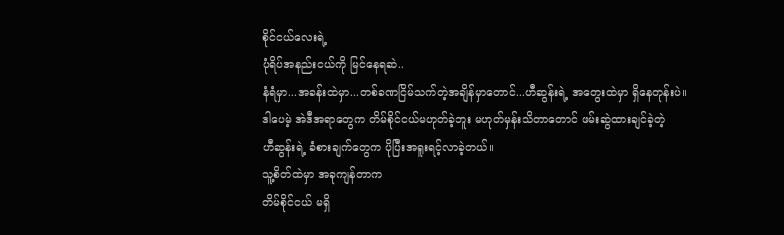စိုင်ငယ်လေးရဲ့
ပုံရိပ်အနည်းငယ်ကို မြင်နေရဆဲ..
နံရံမှာ...အခန်းထဲမှာ...တစ်ခဏငြိမ်သက်တဲ့အချိန်မှာတောင်...ဟီဆွန်းရဲ့ အတွေးထဲမှာ ရှိနေတုန်းပဲ။
ဒါပေမဲ့ အဲဒီအရာတွေက တိမ်စိုင်ငယ်မဟုတ်ခဲ့ဘူး မဟုတ်မှန်းသိတာတောင် ဖမ်းဆွဲထားချင်ခဲ့တဲ့
ဟီဆွန်းရဲ့ ခံစားချက်တွေက ပိုပြီးအရူးရင့်လာခဲ့တယ်။
သူ့စိတ်ထဲမှာ အခုကျန်တာက
တိမ်စိုင်ငယ် မရှိ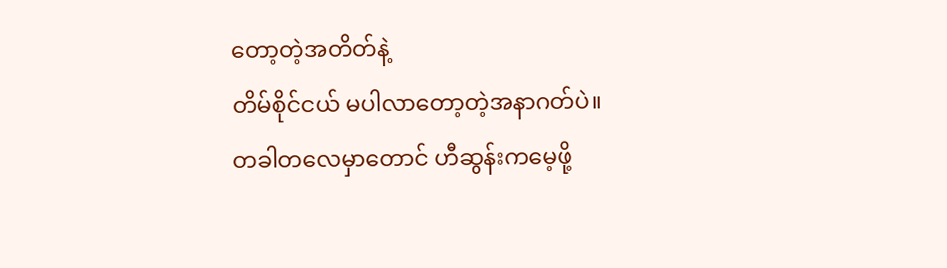တော့တဲ့အတိတ်နဲ့
တိမ်စိုင်ငယ် မပါလာတော့တဲ့အနာဂတ်ပဲ။
တခါတလေမှာတောင် ဟီဆွန်းကမေ့ဖို့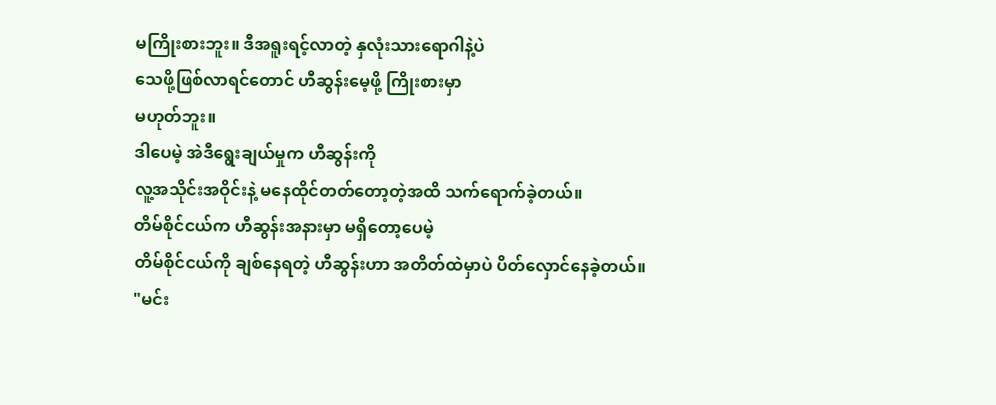မကြိုးစားဘူး။ ဒီအရူးရင့်လာတဲ့ နှလုံးသားရောဂါနဲ့ပဲ
သေဖို့ဖြစ်လာရင်တောင် ဟီဆွန်းမေ့ဖို့ ကြိုးစားမှာ
မဟုတ်ဘူး။
ဒါပေမဲ့ အဲဒီရွေးချယ်မှုက ဟီဆွန်းကို
လူ့အသိုင်းအဝိုင်းနဲ့ မနေထိုင်တတ်တော့တဲ့အထိ သက်ရောက်ခဲ့တယ်။
တိမ်စိုင်ငယ်က ဟီဆွန်းအနားမှာ မရှိတော့ပေမဲ့
တိမ်စိုင်ငယ်ကို ချစ်နေရတဲ့ ဟီဆွန်းဟာ အတိတ်ထဲမှာပဲ ပိတ်လှောင်နေခဲ့တယ်။
"မင်း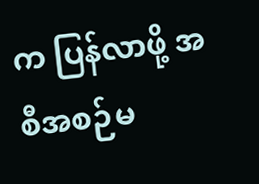က ပြန်လာဖို့ အစီအစဉ်မ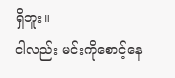ရှိဘူး။
ငါလည်း မင်းကိုစောင့်နေ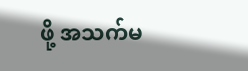ဖို့ အသက်မ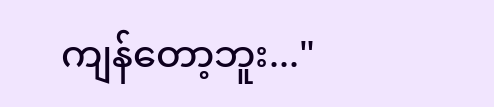ကျန်တော့ဘူး..."